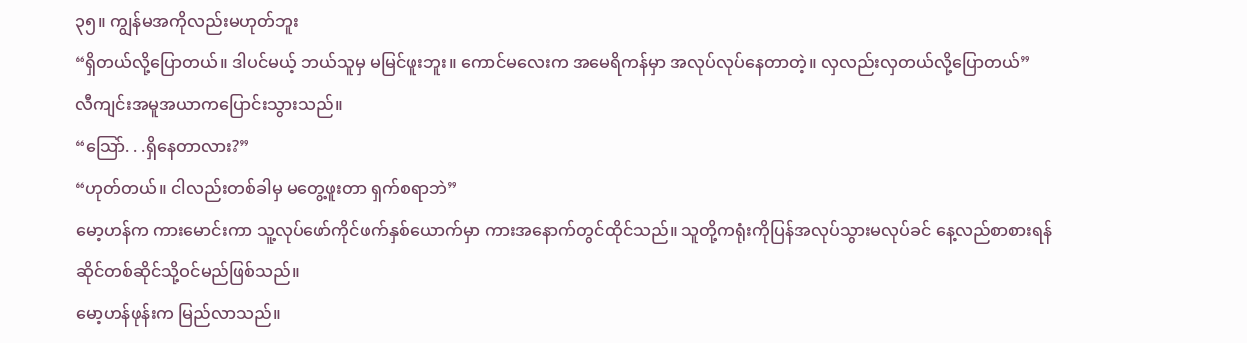၃၅။ ကျွန်မအကိုလည်းမဟုတ်ဘူး
“ရှိတယ်လို့ပြောတယ်။ ဒါပင်မယ့် ဘယ်သူမှ မမြင်ဖူးဘူး။ ကောင်မလေးက အမေရိကန်မှာ အလုပ်လုပ်နေတာတဲ့။ လှလည်းလှတယ်လို့ပြောတယ်”
လီကျင်းအမူအယာကပြောင်းသွားသည်။
“သြော်. . .ရှိနေတာလား?”
“ဟုတ်တယ်။ ငါလည်းတစ်ခါမှ မတွေ့ဖူးတာ ရှက်စရာဘဲ”
မော့ဟန်က ကားမောင်းကာ သူ့လုပ်ဖော်ကိုင်ဖက်နှစ်ယောက်မှာ ကားအနောက်တွင်ထိုင်သည်။ သူတို့ကရုံးကိုပြန်အလုပ်သွားမလုပ်ခင် နေ့လည်စာစားရန် ဆိုင်တစ်ဆိုင်သို့ဝင်မည်ဖြစ်သည်။
မော့ဟန်ဖုန်းက မြည်လာသည်။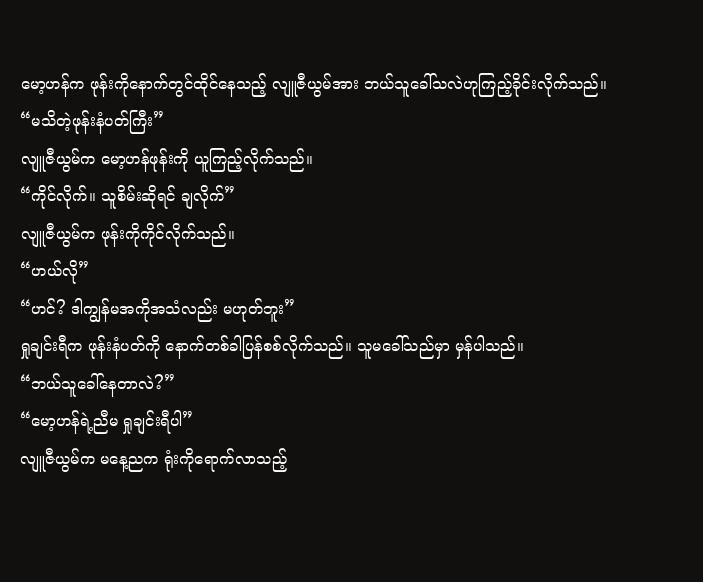မော့ဟန်က ဖုန်းကိုနောက်တွင်ထိုင်နေသည့် လျူဇီယွမ်အား ဘယ်သူခေါ်သလဲဟုကြည့်ခိုင်းလိုက်သည်။
“မသိတဲ့ဖုန်းနံပတ်ကြီး”
လျူဇီယွမ်က မော့ဟန်ဖုန်းကို ယူကြည့်လိုက်သည်။
“ကိုင်လိုက်။ သူစိမ်းဆိုရင် ချလိုက်”
လျူဇီယွမ်က ဖုန်းကိုကိုင်လိုက်သည်။
“ဟယ်လို”
“ဟင်? ဒါကျွန်မအကိုအသံလည်း မဟုတ်ဘူး”
ရှုချင်းရီက ဖုန်းနံပတ်ကို နောက်တစ်ခါပြန်စစ်လိုက်သည်။ သူမခေါ်သည်မှာ မှန်ပါသည်။
“ဘယ်သူခေါ်နေတာလဲ?”
“မော့ဟန်ရဲ့ညီမ ရှုချင်းရီပါ”
လျူဇီယွမ်က မနေ့ညက ရုံးကိုရောက်လာသည့်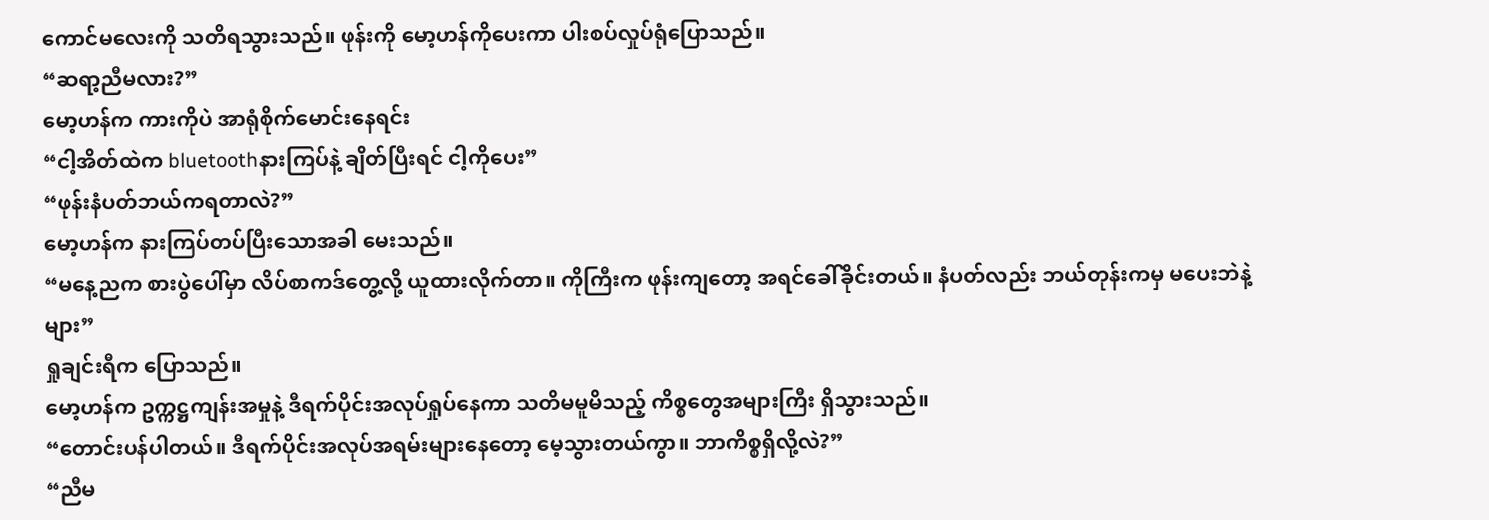ကောင်မလေးကို သတိရသွားသည်။ ဖုန်းကို မော့ဟန်ကိုပေးကာ ပါးစပ်လှုပ်ရုံပြောသည်။
“ဆရာ့ညီမလား?”
မော့ဟန်က ကားကိုပဲ အာရုံစိုက်မောင်းနေရင်း
“ငါ့အိတ်ထဲက bluetoothနားကြပ်နဲ့ ချိတ်ပြီးရင် ငါ့ကိုပေး”
“ဖုန်းနံပတ်ဘယ်ကရတာလဲ?”
မော့ဟန်က နားကြပ်တပ်ပြီးသောအခါ မေးသည်။
“မနေ့ညက စားပွဲပေါ်မှာ လိပ်စာကဒ်တွေ့လို့ ယူထားလိုက်တာ။ ကိုကြီးက ဖုန်းကျတော့ အရင်ခေါ်ခိုင်းတယ်။ နံပတ်လည်း ဘယ်တုန်းကမှ မပေးဘဲနဲ့များ”
ရှုချင်းရီက ပြောသည်။
မော့ဟန်က ဥက္ကဋ္ဌကျန်းအမှုနဲ့ ဒီရက်ပိုင်းအလုပ်ရှုပ်နေကာ သတိမမူမိသည့် ကိစ္စတွေအများကြီး ရှိသွားသည်။
“တောင်းပန်ပါတယ်။ ဒီရက်ပိုင်းအလုပ်အရမ်းများနေတော့ မေ့သွားတယ်ကွာ။ ဘာကိစ္စရှိလို့လဲ?”
“ညီမ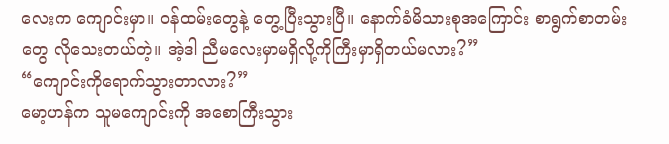လေးက ကျောင်းမှာ။ ဝန်ထမ်းတွေနဲ့ တွေ့ပြီးသွားပြီ။ နောက်ခံမိသားစုအကြောင်း စာရွက်စာတမ်းတွေ လိုသေးတယ်တဲ့။ အဲ့ဒါ ညီမလေးမှာမရှိလို့ကိုကြီးမှာရှိတယ်မလား?”
“ကျောင်းကိုရောက်သွားတာလား?”
မော့ဟန်က သူမကျောင်းကို အစောကြီးသွား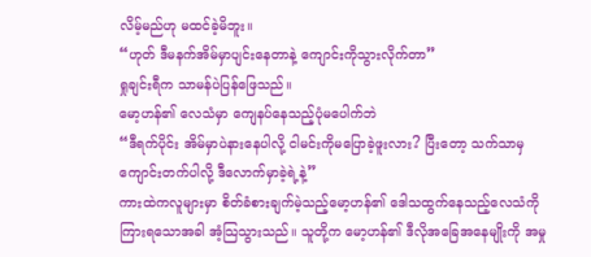လိမ့်မည်ဟု မထင်ခဲ့မိဘူး။
“ဟုတ် ဒီမနက်အိမ်မှာပျင်းနေတာနဲ့ ကျောင်းကိုသွားလိုက်တာ”
ရှုချင်းရီက သာမန်ပဲပြန်ဖြေသည်။
မော့ဟန်၏ လေသံမှာ ကျေနပ်နေသည့်ပုံမပေါက်ဘဲ
“ဒီရက်ပိုင်း အိမ်မှာပဲနားနေပါလို့ ငါမင်းကိုမပြောခဲ့ဖူးလား? ပြီးတော့ သက်သာမှ ကျောင်းတက်ပါလို့ ဒီလောက်မှာခဲ့ရဲ့နဲ့”
ကားထဲကလူများမှာ စိတ်ခံစားချက်မဲ့သည့်မော့ဟန်၏ ဒေါသထွက်နေသည့်လေသံကို ကြားရသောအခါ အံ့သြသွားသည်။ သူတို့က မော့ဟန်၏ ဒီလိုအခြေအနေမျိုးကို အမှု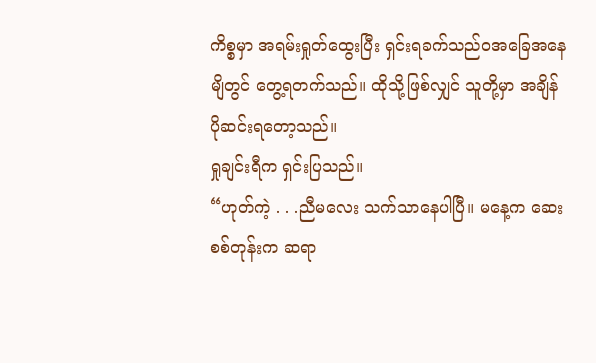ကိစ္စမှာ အရမ်းရှုတ်ထွေးပြီး ရှင်းရခက်သည်ဝအခြေအနေမျိတွင် တွေ့ရတက်သည်။ ထိုသို့ဖြစ်လျှင် သူတို့မှာ အချိန်ပိုဆင်းရတော့သည်။
ရှုချင်းရီက ရှင်းပြသည်။
“ဟုတ်ကဲ့ . . .ညီမလေး သက်သာနေပါပြီ။ မနေ့က ဆေးစစ်တုန်းက ဆရာ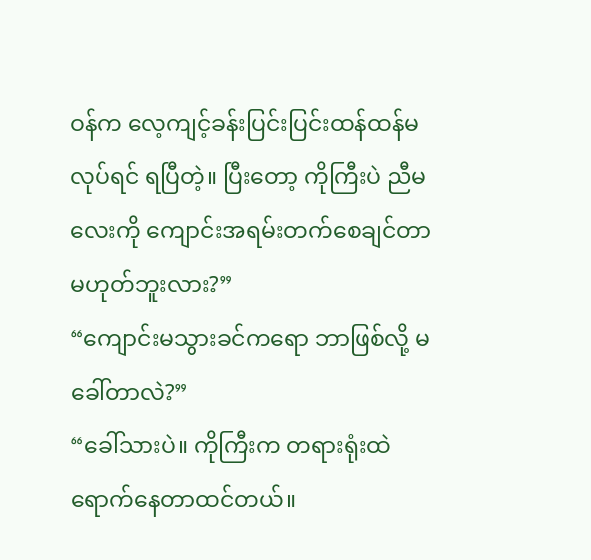ဝန်က လေ့ကျင့်ခန်းပြင်းပြင်းထန်ထန်မလုပ်ရင် ရပြီတဲ့။ ပြီးတော့ ကိုကြီးပဲ ညီမလေးကို ကျောင်းအရမ်းတက်စေချင်တာ မဟုတ်ဘူးလား?”
“ကျောင်းမသွားခင်ကရော ဘာဖြစ်လို့ မခေါ်တာလဲ?”
“ခေါ်သားပဲ။ ကိုကြီးက တရားရုံးထဲရောက်နေတာထင်တယ်။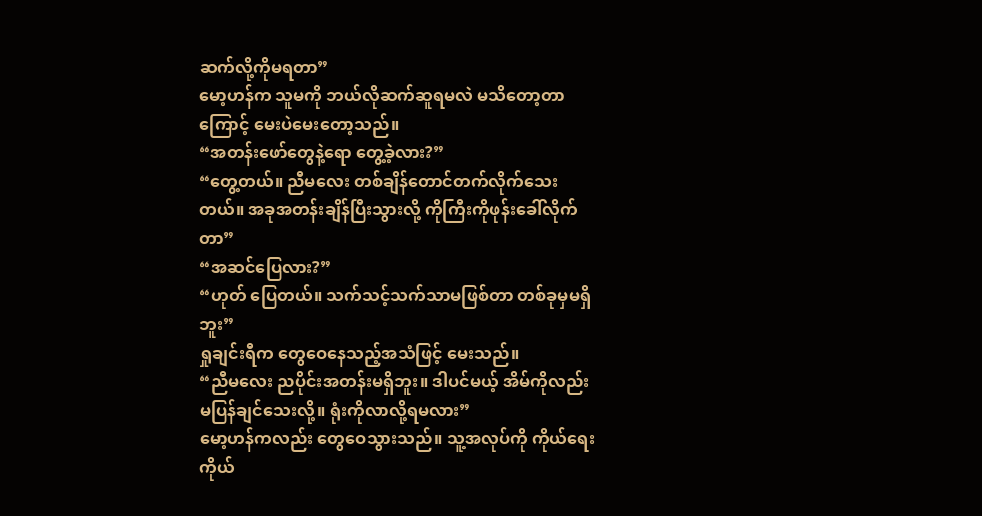ဆက်လို့ကိုမရတာ”
မော့ဟန်က သူမကို ဘယ်လိုဆက်ဆူရမလဲ မသိတော့တာကြောင့် မေးပဲမေးတော့သည်။
“အတန်းဖော်တွေနဲ့ရော တွေ့ခဲ့လား?”
“တွေ့တယ်။ ညီမလေး တစ်ချိန်တောင်တက်လိုက်သေးတယ်။ အခုအတန်းချိန်ပြီးသွားလို့ ကိုကြီးကိုဖုန်းခေါ်လိုက်တာ”
“အဆင်ပြေလား?”
“ဟုတ် ပြေတယ်။ သက်သင့်သက်သာမဖြစ်တာ တစ်ခုမှမရှိဘူး”
ရှုချင်းရီက တွေဝေနေသည့်အသံဖြင့် မေးသည်။
“ညီမလေး ညပိုင်းအတန်းမရှိဘူး။ ဒါပင်မယ့် အိမ်ကိုလည်း မပြန်ချင်သေးလို့။ ရုံးကိုလာလို့ရမလား”
မော့ဟန်ကလည်း တွေဝေသွားသည်။ သူ့အလုပ်ကို ကိုယ်ရေးကိုယ်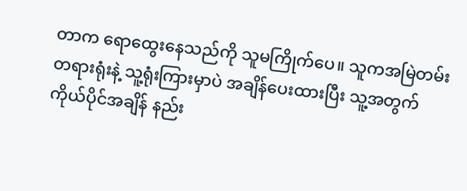တာက ရောထွေးနေသည်ကို သူမကြိုက်ပေ။ သူကအမြဲတမ်း တရားရုံးနဲ့ သူ့ရုံးကြားမှာပဲ အချိန်ပေးထားပြီး သူ့အတွက်ကိုယ်ပိုင်အချိန် နည်း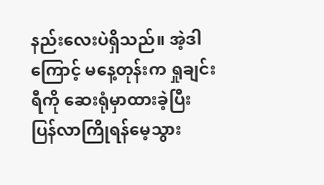နည်းလေးပဲရှိသည်။ အဲ့ဒါကြောင့် မနေ့တုန်းက ရှုချင်းရီကို ဆေးရုံမှာထားခဲ့ပြီး ပြန်လာကြိုရန်မေ့သွား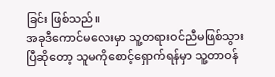ခြင်း ဖြစ်သည်။
အခုဒီကောင်မလေးမှာ သူ့တရားဝင်ညီမဖြစ်သွားပြီဆိုတော့ သူမကိုစောင့်ရှောက်ရန်မှာ သူ့တာဝန်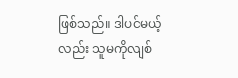ဖြစ်သည်။ ဒါပင်မယ့်လည်း သူမကိုလျစ်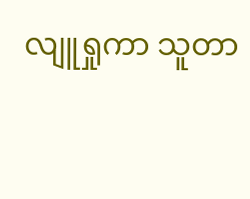လျူရှုကာ သူတာ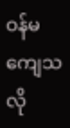ဝန်မကျေသလို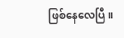ဖြစ်နေလေပြီ။